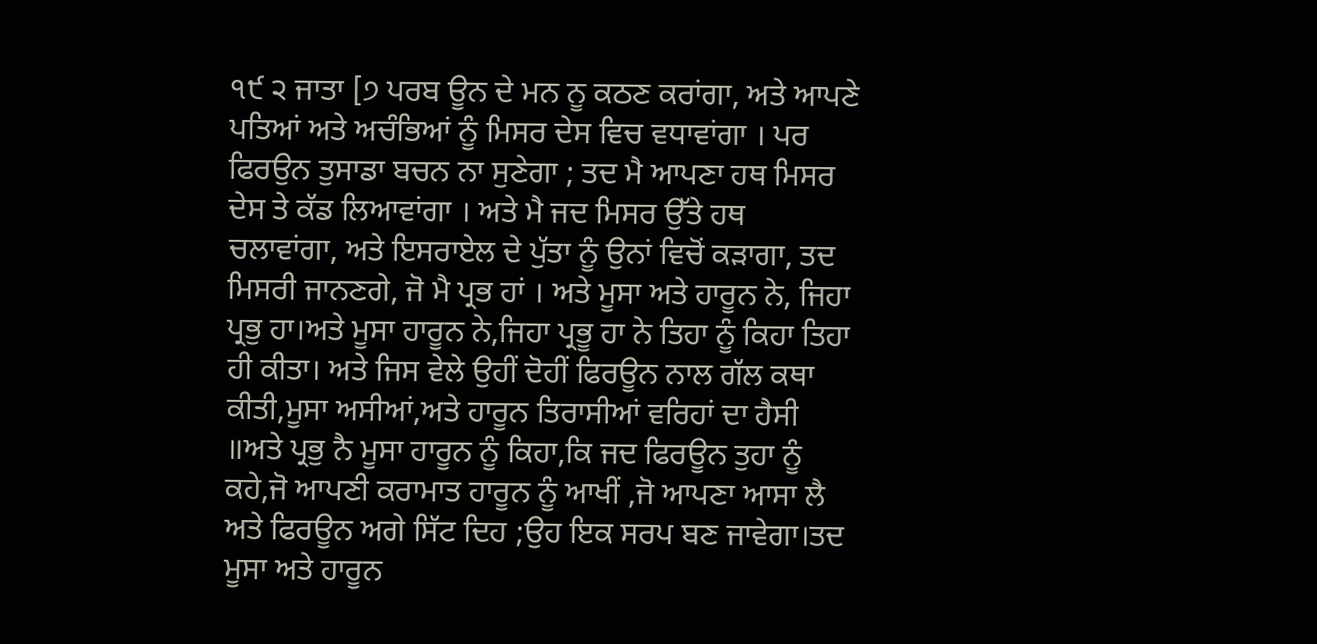੧੯ ੨ ਜਾਤਾ [੭ ਪਰਬ ਊਨ ਦੇ ਮਨ ਨੂ ਕਠਣ ਕਰਾਂਗਾ, ਅਤੇ ਆਪਣੇ ਪਤਿਆਂ ਅਤੇ ਅਚੰਭਿਆਂ ਨੂੰ ਮਿਸਰ ਦੇਸ ਵਿਚ ਵਧਾਵਾਂਗਾ । ਪਰ ਫਿਰਉਨ ਤੁਸਾਡਾ ਬਚਨ ਨਾ ਸੁਣੇਗਾ ; ਤਦ ਮੈ ਆਪਣਾ ਹਥ ਮਿਸਰ ਦੇਸ ਤੇ ਕੱਡ ਲਿਆਵਾਂਗਾ । ਅਤੇ ਮੈ ਜਦ ਮਿਸਰ ਉੱਤੇ ਹਥ ਚਲਾਵਾਂਗਾ, ਅਤੇ ਇਸਰਾਏਲ ਦੇ ਪੁੱਤਾ ਨੂੰ ਉਨਾਂ ਵਿਚੋਂ ਕੜਾਗਾ, ਤਦ ਮਿਸਰੀ ਜਾਨਣਗੇ, ਜੋ ਮੈ ਪ੍ਰਭ ਹਾਂ । ਅਤੇ ਮੂਸਾ ਅਤੇ ਹਾਰੂਨ ਨੇ, ਜਿਹਾ ਪ੍ਰਭੁ ਹਾ।ਅਤੇ ਮੂਸਾ ਹਾਰੂਨ ਨੇ,ਜਿਹਾ ਪ੍ਰਭੂ ਹਾ ਨੇ ਤਿਹਾ ਨੂੰ ਕਿਹਾ ਤਿਹਾ ਹੀ ਕੀਤਾ। ਅਤੇ ਜਿਸ ਵੇਲੇ ਉਹੀਂ ਦੋਹੀਂ ਫਿਰਊਨ ਨਾਲ ਗੱਲ ਕਥਾ ਕੀਤੀ,ਮੂਸਾ ਅਸੀਆਂ,ਅਤੇ ਹਾਰੂਨ ਤਿਰਾਸੀਆਂ ਵਰਿਹਾਂ ਦਾ ਹੈਸੀ ॥ਅਤੇ ਪ੍ਰਭੁ ਨੈ ਮੂਸਾ ਹਾਰੂਨ ਨੂੰ ਕਿਹਾ,ਕਿ ਜਦ ਫਿਰਊਨ ਤੁਹਾ ਨੂੰ ਕਹੇ,ਜੋ ਆਪਣੀ ਕਰਾਮਾਤ ਹਾਰੂਨ ਨੂੰ ਆਖੀਂ ,ਜੋ ਆਪਣਾ ਆਸਾ ਲੈ ਅਤੇ ਫਿਰਊਨ ਅਗੇ ਸਿੱਟ ਦਿਹ ;ਉਹ ਇਕ ਸਰਪ ਬਣ ਜਾਵੇਗਾ।ਤਦ ਮੂਸਾ ਅਤੇ ਹਾਰੂਨ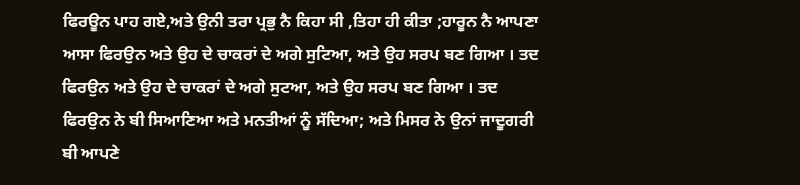ਫਿਰਊਨ ਪਾਹ ਗਏ,ਅਤੇ ਉਨੀ ਤਰਾ ਪ੍ਰਭੁ ਨੈ ਕਿਹਾ ਸੀ ,ਤਿਹਾ ਹੀ ਕੀਤਾ ;ਹਾਰੂਨ ਨੈ ਆਪਣਾ ਆਸਾ ਫਿਰਉਨ ਅਤੇ ਉਹ ਦੇ ਚਾਕਰਾਂ ਦੇ ਅਗੇ ਸੁਟਿਆ, ਅਤੇ ਉਹ ਸਰਪ ਬਣ ਗਿਆ । ਤਦ ਫਿਰਉਨ ਅਤੇ ਉਹ ਦੇ ਚਾਕਰਾਂ ਦੇ ਅਗੇ ਸੁਟਆ, ਅਤੇ ਉਹ ਸਰਪ ਬਣ ਗਿਆ । ਤਦ ਫਿਰਉਨ ਨੇ ਬੀ ਸਿਆਣਿਆ ਅਤੇ ਮਨਤੀਆਂ ਨੂੰ ਸੱਦਿਆ; ਅਤੇ ਮਿਸਰ ਨੇ ਉਨਾਂ ਜਾਦੂਗਰੀ ਬੀ ਆਪਣੇ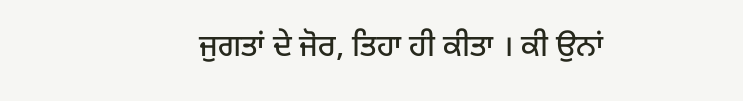ਜੁਗਤਾਂ ਦੇ ਜੋਰ, ਤਿਹਾ ਹੀ ਕੀਤਾ । ਕੀ ਉਨਾਂ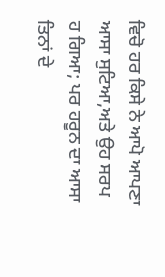ਵਿਚੋ ਹਰ ਕਿਸੇ ਨੇ ਆਪੋ ਆਪਣਾ ਆਸਾ ਸੁਟਿਆ,ਅਤੇ ਉਹ ਸਰਪ ਹ ਗਿਆ; ਪਰ ਹਰੂਨ ਦਾ ਆਸਾ ਤਿਨਾਂ ਦੇ